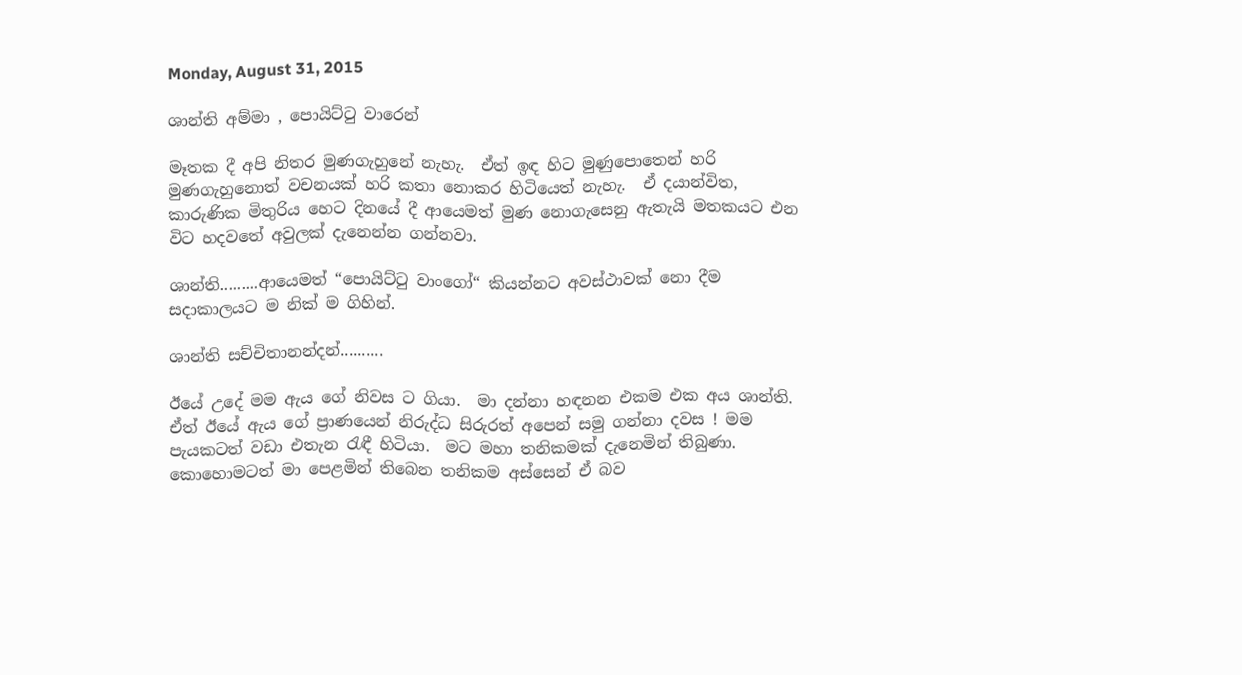Monday, August 31, 2015

ශාන්ති අම්මා , පොයිට්ටු වාරෙන්

මෑතක දී අපි නිතර මුණගැහුනේ නැහැ.  ඒත් ඉඳ හිට මුණුපොතෙන් හරි මුණගැහුනොත් වචනයක් හරි කතා නොකර හිටියෙත් නැහැ.  ඒ දයාන්විත, කාරුණික මිතුරිය හෙට දිනයේ දී ආයෙමත් මුණ නොගැසෙනු ඇතැයි මතකයට එන විට හදවතේ අවුලක් දැනෙන්න ගන්නවා.

ශාන්ති.........ආයෙමත් “පොයිට්ටු වාංගෝ“ කියන්නට අවස්ථාවක් නො දීම සදාකාලයට ම නික් ම ගිහින්.

ශාන්ති සච්චිතානන්දන්..........

ඊයේ උදේ මම ඇය ගේ නිවස ට ගියා.  මා දන්නා හඳනන එකම එක අය ශාන්ති.  ඒත් ඊයේ ඇය ගේ ප්‍රාණයෙන් නිරුද්ධ සිරුරත් අපෙන් සමු ගන්නා දවස ! මම පැයකටත් වඩා එතැන රැඳී හිටියා.  මට මහා තනිකමක් දැනෙමින් තිබුණා.  කොහොමටත් මා පෙළමින් තිබෙන තනිකම අස්සෙන් ඒ බව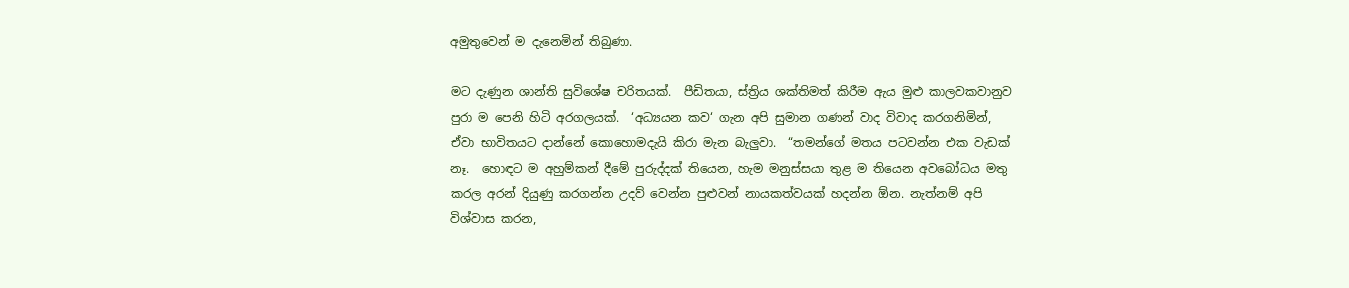අමුතුවෙන් ම දැනෙමින් තිබුණා.

මට දැණුන ශාන්ති සුවිශේෂ චරිතයක්.  පීඩිතයා, ස්ත්‍රිය ශක්තිමත් කිරීම ඇය මුළු කාලවකවානුව පුරා ම පෙනි හිටි අරගලයක්.  ‘අධ්‍යයන කව‘ ගැන අපි සුමාන ගණන් වාද විවාද කරගනිමින්, ඒවා භාවිතයට දාන්නේ කොහොමදැයි කිරා මැන බැලුවා.  “තමන්ගේ මතය පටවන්න එක වැඩක් නෑ.  හොඳට ම අහුම්කන් දීමේ පුරුද්දක් තියෙන, හැම මනුස්සයා තුළ ම තියෙන අවබෝධය මතු කරල අරන් දියුණු කරගන්න උදව් වෙන්න පුළුවන් නායකත්වයක් හදන්න ඕන. නැත්නම් අපි විශ්වාස කරන,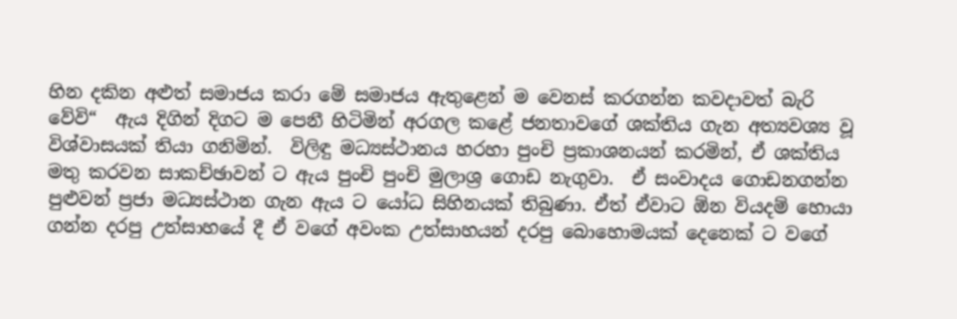හින දකින අළුත් සමාජය කරා මේ සමාජය ඇතුළෙන් ම වෙනස් කරගන්න කවදාවත් බැරි වේවි“  ඇය දිගින් දිගට ම පෙනී හිටිමින් අරගල කළේ ජනතාවගේ ශක්තිය ගැන අත්‍යවශ්‍ය වූ විශ්වාසයක් තියා ගනිමින්.  විලිඳු මධ්‍යස්ථානය හරහා පුංචි ප්‍රකාශනයන් කරමින්, ඒ ශක්තිය මතු කරවන සාකච්ඡාවන් ට ඇය පුංචි පුංචි මුලාශ්‍ර ගොඩ නැගුවා.  ඒ සංවාදය ගොඩනගන්න පුළුවන් ප්‍රජා මධ්‍යස්ථාන ගැන ඇය ට යෝධ සිහිනයක් තිබුණා. ඒත් ඒවාට ඕන වියදම් හොයා ගන්න දරපු උත්සාහයේ දී ඒ වගේ අවංක උත්සාහයන් දරපු බොහොමයක් දෙනෙක් ට වගේ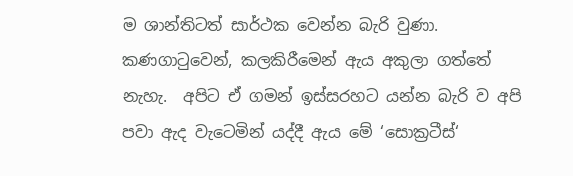ම ශාන්තිටත් සාර්ථක වෙන්න බැරි වුණා.  කණගාටුවෙන්, කලකිරීමෙන් ඇය අකුලා ගත්තේ නැහැ.  අපිට ඒ ගමන් ඉස්සරහට යන්න බැරි ව අපි පවා ඇද වැටෙමින් යද්දී ඇය මේ ‘සොක්‍රටීස්‘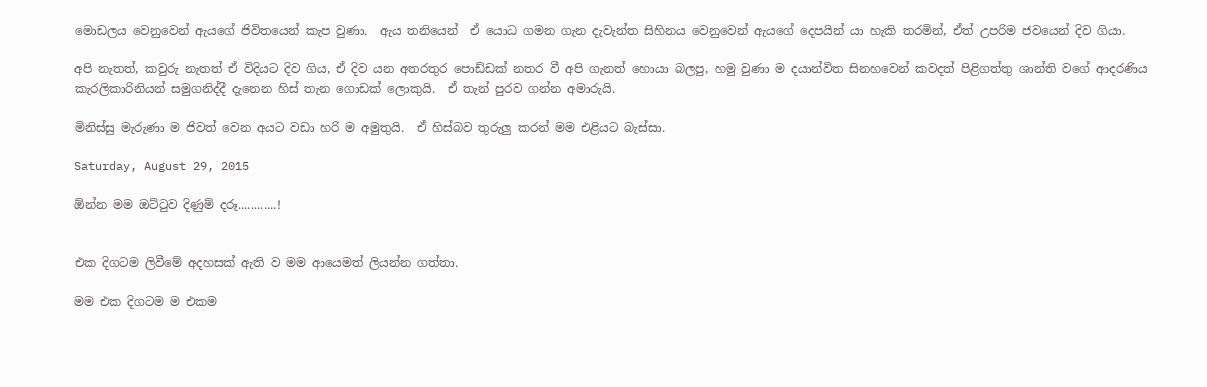මොඩලය වෙනුවෙන් ඇයගේ ජිවිතයෙන් කැප වුණා.  ඇය තනියෙන්  ඒ යොධ ගමන ගැන දැවැන්ත සිහිනය වෙනුවෙන් ඇයගේ දෙපයින් යා හැකි තරමින්, ඒත් උපරිම ජවයෙන් දිව ගියා.

අපි නැතත්, කවුරු නැතත් ඒ විදියට දිව ගිය, ඒ දිව යන අතරතුර පොඩ්ඩක් නතර වී අපි ගැනත් හොයා බලපු, හමු වුණා ම දයාන්විත සිනහවෙන් කවදත් පිළිගත්තු ශාන්ති වගේ ආදරණිය කැරලිකාරිනියන් සමුගනිද්දී දැනෙන හිස් තැන ගොඩක් ලොකුයි.  ඒ තැන් පුරව ගන්න අමාරුයි.

මිනිස්සු මැරුණා ම ජිවත් වෙන අයට වඩා හරි ම අමුතුයි.  ඒ හිස්බව තුරුලු කරන් මම එළියට බැස්සා.

Saturday, August 29, 2015

ඕන්න මම ඔට්ටුව දිණුම් දරූ............!


එක දිගටම ලිවීමේ අදහසක් ඇති ව මම ආයෙමත් ලියන්න ගත්තා.

මම එක දිගටම ම එකම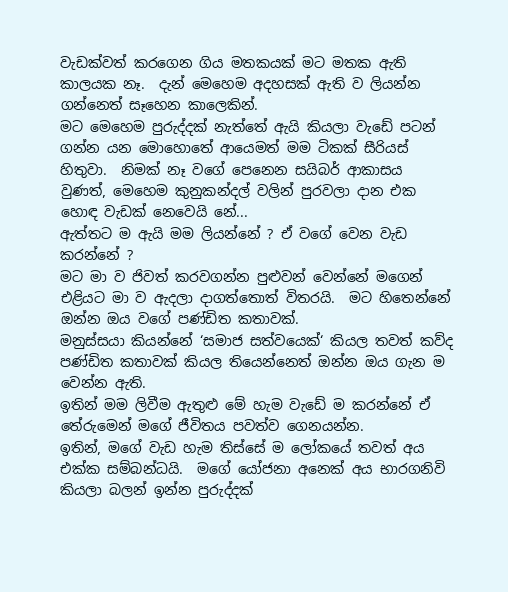වැඩක්වත් කරගෙන ගිය මතකයක් මට මතක ඇති කාලයක නෑ.  දැන් මෙහෙම අදහසක් ඇති ව ලියන්න ගන්නෙත් සෑහෙන කාලෙකින්.
මට මෙහෙම පුරුද්දක් නැත්තේ ඇයි කියලා වැඩේ පටන් ගන්න යන මොහොතේ ආයෙමත් මම ටිකක් සීරියස් හිතුවා.  නිමක් නෑ වගේ පෙනෙන සයිබර් ආකාසය වුණත්, මෙහෙම කුනුකන්දල් වලින් පුරවලා දාන එක හොඳ වැඩක් නෙවෙයි නේ...
ඇත්තට ම ඇයි මම ලියන්නේ ? ඒ වගේ වෙන වැඩ කරන්නේ ?
මට මා ව ජිවත් කරවගන්න පුළුවන් වෙන්නේ මගෙන් එළියට මා ව ඇදලා දාගත්තොත් විතරයි.  මට හිතෙන්නේ ඔන්න ඔය වගේ පණ්ඩිත කතාවක්.
මනුස්සයා කියන්නේ ‘සමාජ සත්වයෙක්‘ කියල තවත් කව්ද පණ්ඩිත කතාවක් කියල තියෙන්නෙත් ඔන්න ඔය ගැන ම වෙන්න ඇති.
ඉතින් මම ලිවීම ඇතුළු මේ හැම වැඩේ ම කරන්නේ ඒ තේරුමෙන් මගේ ජීවිතය පවත්ව ගෙනයන්න.
ඉතින්, මගේ වැඩ හැම තිස්සේ ම ලෝකයේ තවත් අය එක්ක සම්බන්ධයි.  මගේ යෝජනා අනෙක් අය භාරගනිවි කියලා බලන් ඉන්න පුරුද්දක්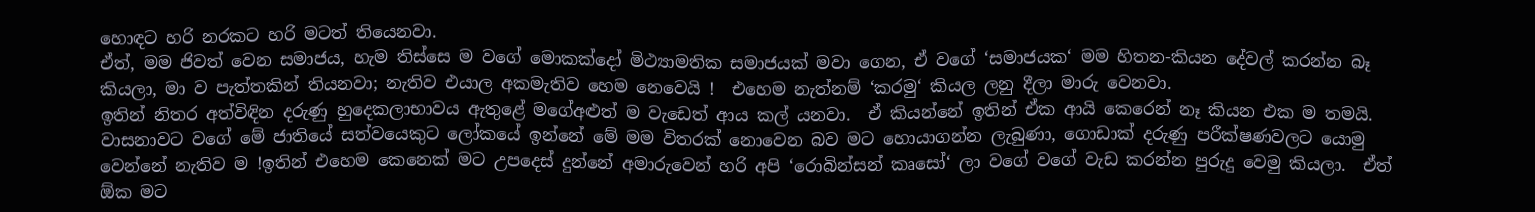හොඳට හරි නරකට හරි මටත් තියෙනවා.
ඒත්, මම ජිවත් වෙන සමාජය, හැම තිස්සෙ ම වගේ මොකක්දෝ මිථ්‍යාමතික සමාජයක් මවා ගෙන, ඒ වගේ ‘සමාජයක‘ මම හිතන-කියන දේවල් කරන්න බෑ කියලා, මා ව පැත්තකින් තියනවා; නැතිව එයාල අකමැතිව හෙම නෙවෙයි !  එහෙම නැත්නම් ‘කරමු‘ කියල ලනු දීලා මාරු වෙනවා.
ඉතින් නිතර අත්විඳින දරුණු හුදෙකලාභාවය ඇතුළේ මගේඅළුත් ම වැඩෙත් ආය කල් යනවා.  ඒ කියන්නේ ඉතින් ඒක ආයි කෙරෙන් නෑ කියන එක ම තමයි.
වාසනාවට වගේ මේ ජාතියේ සත්වයෙකුට ලෝකයේ ඉන්නේ මේ මම විතරක් නොවෙන බව මට හොයාගන්න ලැබුණා, ගොඩාක් දරුණු පරීක්ෂණවලට යොමු වෙන්නේ නැතිව ම !ඉතින් එහෙම කෙනෙක් මට උපදෙස් දුන්නේ අමාරුවෙන් හරි අපි ‘රොබින්සන් කෘසෝ‘ ලා වගේ වගේ වැඩ කරන්න පුරුදු වෙමු කියලා.  ඒත් ඕක මට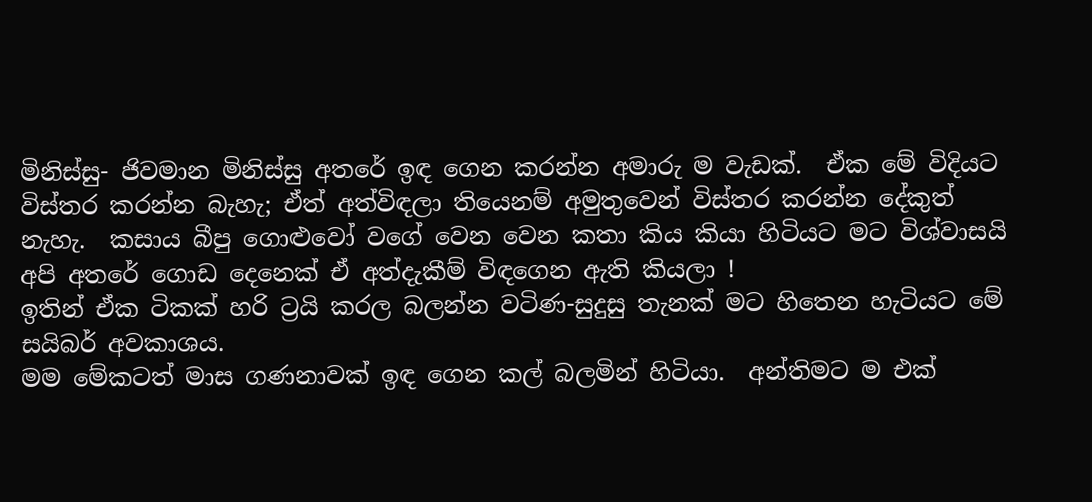මිනිස්සු- ජිවමාන මිනිස්සු අතරේ ඉඳ ගෙන කරන්න අමාරු ම වැඩක්.  ඒක මේ විදියට විස්තර කරන්න බැහැ; ඒත් අත්විඳලා තියෙනම් අමුතුවෙන් විස්තර කරන්න දේකුත් නැහැ.  කසාය බීපු ගොළුවෝ වගේ වෙන වෙන කතා කිය කියා හිටියට මට විශ්වාසයි අපි අතරේ ගොඩ දෙනෙක් ඒ අත්දැකීම් විඳගෙන ඇති කියලා !
ඉතින් ඒක ටිකක් හරි ට්‍රයි කරල බලන්න වටිණ-සුදුසු තැනක් මට හිතෙන හැටියට මේ සයිබර් අවකාශය.
මම මේකටත් මාස ගණනාවක් ඉඳ ගෙන කල් බලමින් හිටියා.  අන්තිමට ම එක්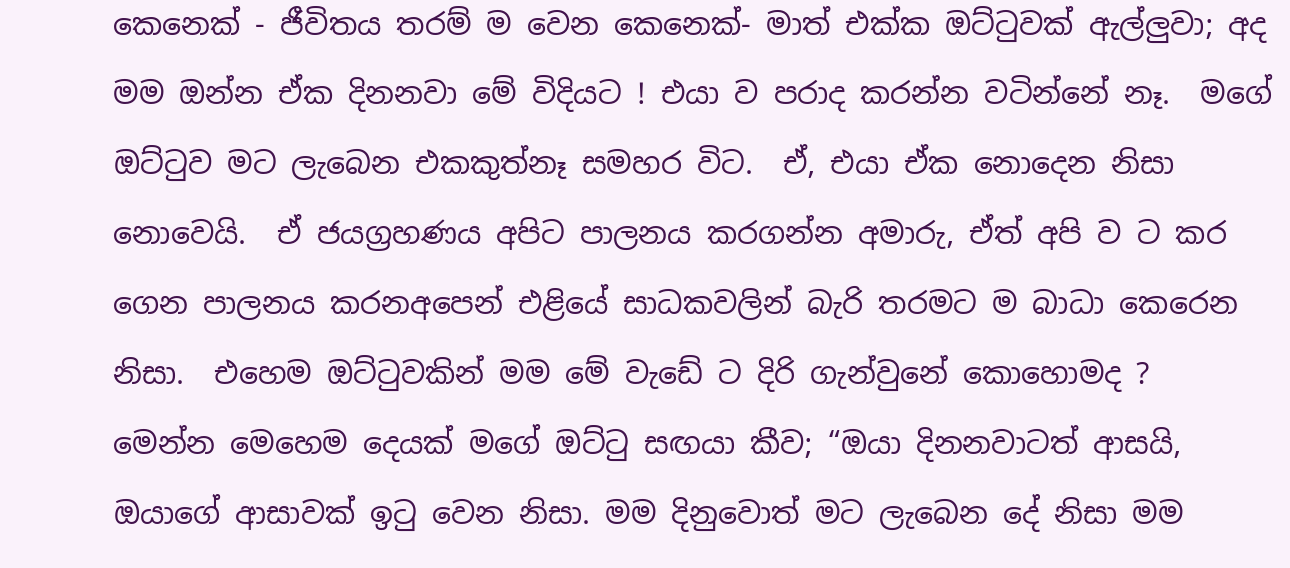කෙනෙක් - ජීවිතය තරම් ම වෙන කෙනෙක්- මාත් එක්ක ඔට්ටුවක් ඇල්ලුවා; අද මම ඔන්න ඒක දිනනවා මේ විදියට ! එයා ව පරාද කරන්න වටින්නේ නෑ.  මගේ ඔට්ටුව මට ලැබෙන එකකුත්නෑ සමහර විට.  ඒ, එයා ඒක නොදෙන නිසා නොවෙයි.  ඒ ජයග්‍රහණය අපිට පාලනය කරගන්න අමාරු, ඒත් අපි ව ට කර ගෙන පාලනය කරනඅපෙන් එළියේ සාධකවලින් බැරි තරමට ම බාධා කෙරෙන නිසා.  එහෙම ඔට්ටුවකින් මම මේ වැඩේ ට දිරි ගැන්වුනේ කොහොමද ?
මෙන්න මෙහෙම දෙයක් මගේ ඔට්ටු සඟයා කීව; “ඔයා දිනනවාටත් ආසයි, ඔයාගේ ආසාවක් ඉටු වෙන නිසා. මම දිනුවොත් මට ලැබෙන දේ නිසා මම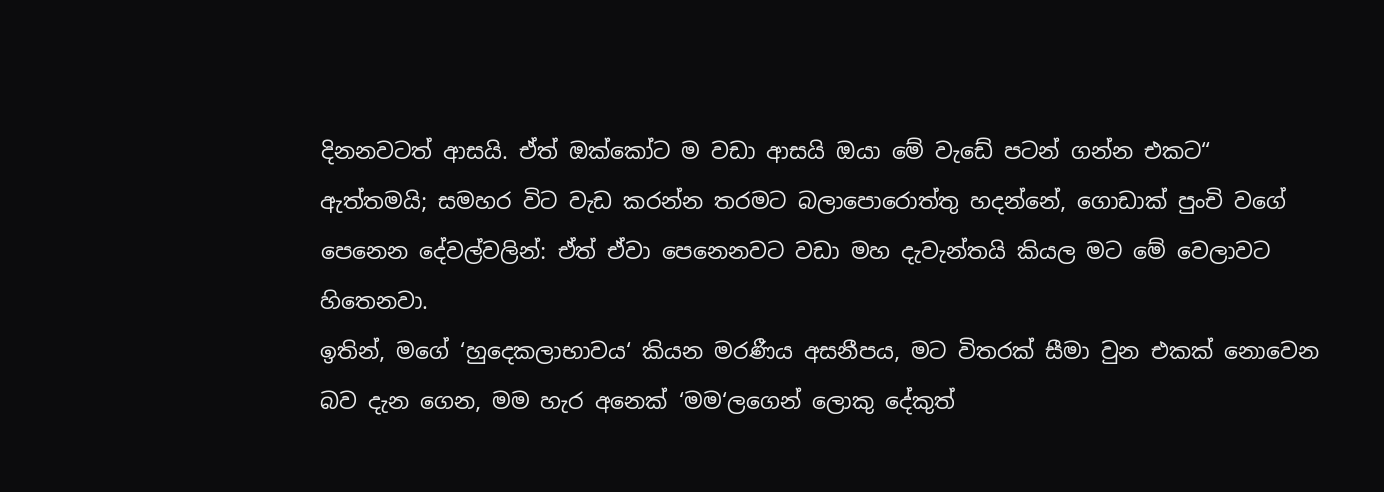දිනනවටත් ආසයි. ඒත් ඔක්කෝට ම වඩා ආසයි ඔයා මේ වැඩේ පටන් ගන්න එකට“
ඇත්තමයි; සමහර විට වැඩ කරන්න තරමට බලාපොරොත්තු හදන්නේ, ගොඩාක් පුංචි වගේ පෙනෙන දේවල්වලින්: ඒත් ඒවා පෙනෙනවට වඩා මහ දැවැන්තයි කියල මට මේ වෙලාවට හිතෙනවා.
ඉතින්, මගේ ‘හුදෙකලාභාවය‘ කියන මරණීය අසනීපය, මට විතරක් සීමා වුන එකක් නොවෙන බව දැන ගෙන, මම හැර අනෙක් ‘මම‘ලගෙන් ලොකු දේකුත්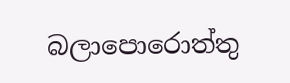බලාපොරොත්තු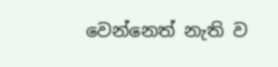වෙන්නෙත් නැති ව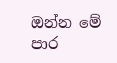ඔන්න මේ පාර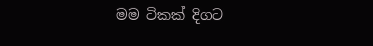මම ටිකක් දිගට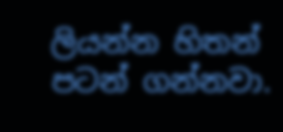ලියන්න හිතන් පටන් ගන්නවා.